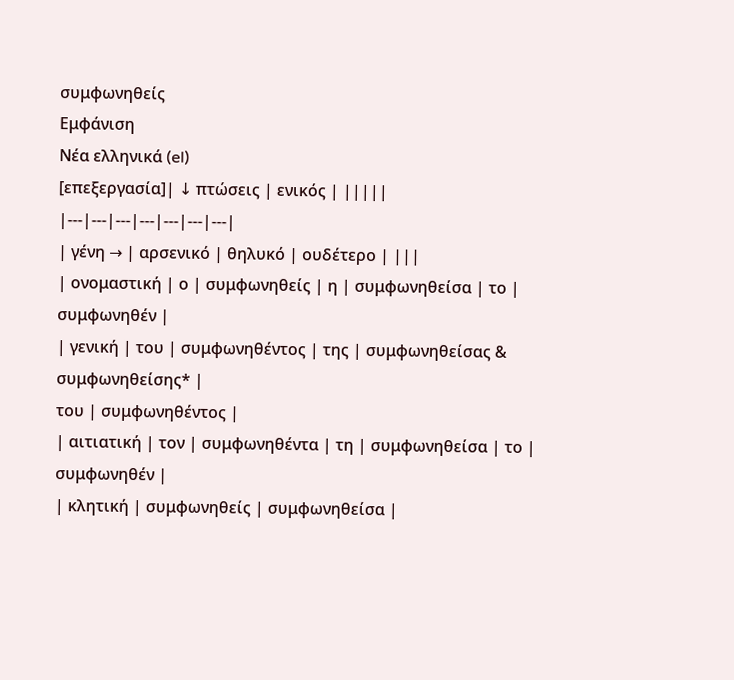συμφωνηθείς
Εμφάνιση
Νέα ελληνικά (el)
[επεξεργασία]| ↓ πτώσεις | ενικός | |||||
|---|---|---|---|---|---|---|
| γένη → | αρσενικό | θηλυκό | ουδέτερο | |||
| ονομαστική | ο | συμφωνηθείς | η | συμφωνηθείσα | το | συμφωνηθέν |
| γενική | του | συμφωνηθέντος | της | συμφωνηθείσας & συμφωνηθείσης* |
του | συμφωνηθέντος |
| αιτιατική | τον | συμφωνηθέντα | τη | συμφωνηθείσα | το | συμφωνηθέν |
| κλητική | συμφωνηθείς | συμφωνηθείσα |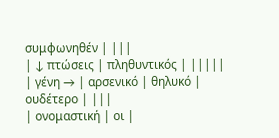συμφωνηθέν | |||
| ↓ πτώσεις | πληθυντικός | |||||
| γένη → | αρσενικό | θηλυκό | ουδέτερο | |||
| ονομαστική | οι |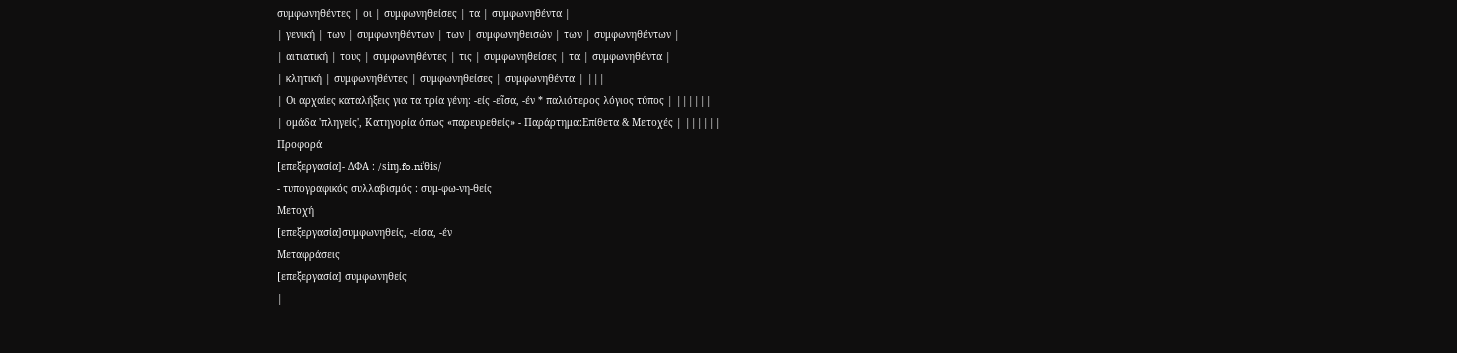συμφωνηθέντες | οι | συμφωνηθείσες | τα | συμφωνηθέντα |
| γενική | των | συμφωνηθέντων | των | συμφωνηθεισών | των | συμφωνηθέντων |
| αιτιατική | τους | συμφωνηθέντες | τις | συμφωνηθείσες | τα | συμφωνηθέντα |
| κλητική | συμφωνηθέντες | συμφωνηθείσες | συμφωνηθέντα | |||
| Οι αρχαίες καταλήξεις για τα τρία γένη: -είς -εῖσα, -έν * παλιότερος λόγιος τύπος | ||||||
| ομάδα 'πληγείς', Κατηγορία όπως «παρευρεθείς» - Παράρτημα:Επίθετα & Μετοχές | ||||||
Προφορά
[επεξεργασία]- ΔΦΑ : /siɱ.fo.niˈθis/
- τυπογραφικός συλλαβισμός : συμ‐φω‐νη‐θείς
Μετοχή
[επεξεργασία]συμφωνηθείς, -είσα, -έν
Μεταφράσεις
[επεξεργασία] συμφωνηθείς
|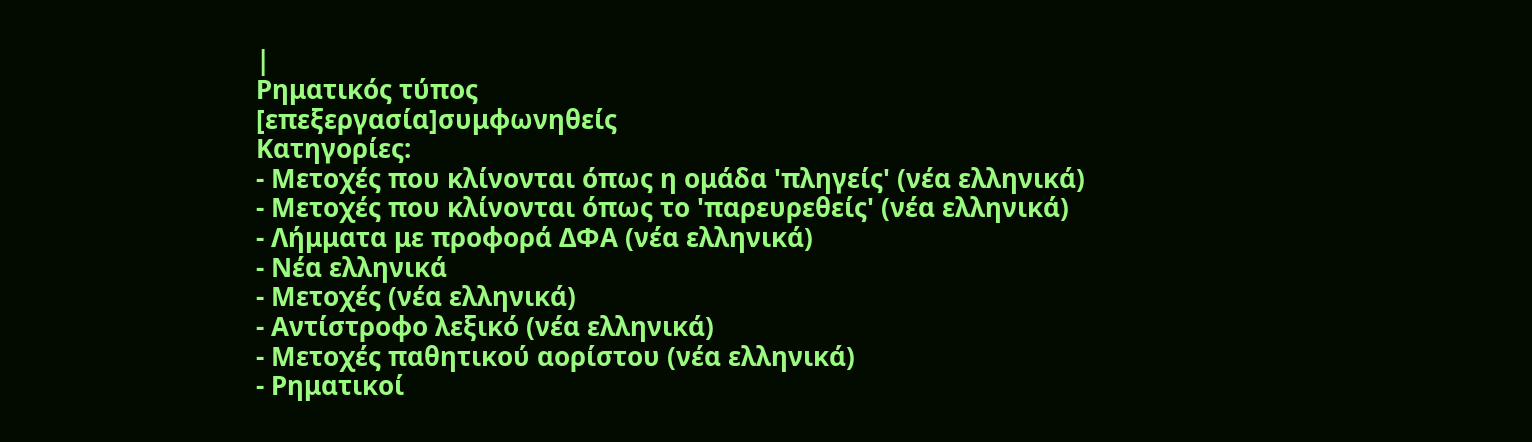|
Ρηματικός τύπος
[επεξεργασία]συμφωνηθείς
Κατηγορίες:
- Μετοχές που κλίνονται όπως η ομάδα 'πληγείς' (νέα ελληνικά)
- Μετοχές που κλίνονται όπως το 'παρευρεθείς' (νέα ελληνικά)
- Λήμματα με προφορά ΔΦΑ (νέα ελληνικά)
- Νέα ελληνικά
- Μετοχές (νέα ελληνικά)
- Αντίστροφο λεξικό (νέα ελληνικά)
- Μετοχές παθητικού αορίστου (νέα ελληνικά)
- Ρηματικοί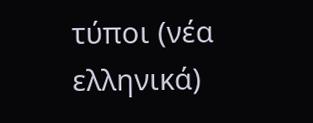τύποι (νέα ελληνικά)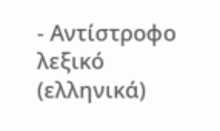- Αντίστροφο λεξικό (ελληνικά)